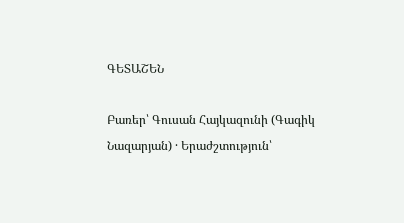ԳԵՏԱՇԵՆ

Բառեր՝ Գուսան Հայկազունի (Գագիկ Նազարյան) · Երաժշտություն՝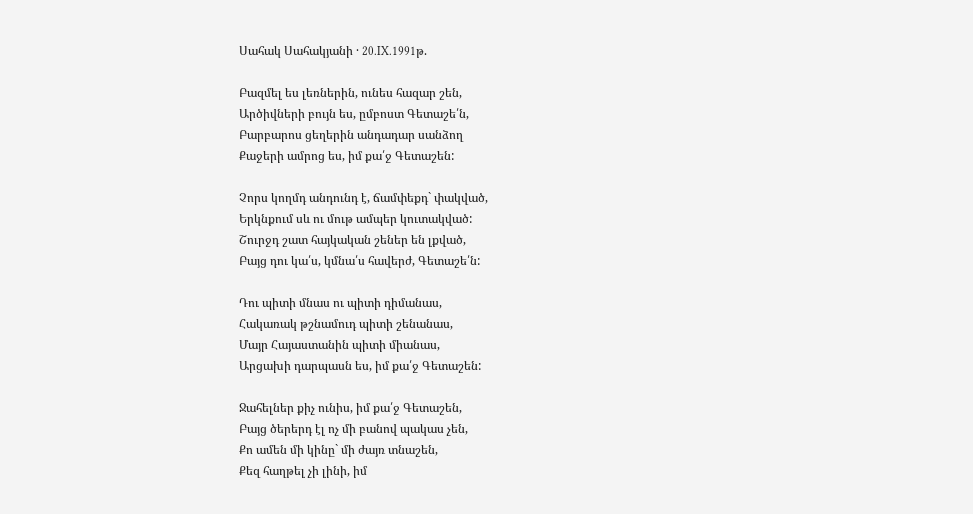Սահակ Սահակյանի · 20.IX.1991թ.

Բազմել ես լեռներին, ունես հազար շեն,
Արծիվների բույն ես, ըմբոստ Գետաշե՛ն,
Բարբարոս ցեղերին անդադար սանձող
Քաջերի ամրոց ես, իմ քա՛ջ Գետաշեն:

Չորս կողմդ անդունդ է, ճամփեքդ` փակված,
Երկնքում սև ու մութ ամպեր կուտակված:
Շուրջդ շատ հայկական շեներ են լքված,
Բայց դու կա՛ս, կմնա՛ս հավերժ, Գետաշե՛ն:

Դու պիտի մնաս ու պիտի դիմանաս,
Հակառակ թշնամուդ պիտի շենանաս,
Մայր Հայաստանին պիտի միանաս,
Արցախի դարպասն ես, իմ քա՛ջ Գետաշեն:

Ջահելներ քիչ ունիս, իմ քա՛ջ Գետաշեն,
Բայց ծերերդ էլ ոչ մի բանով պակաս չեն,
Քո ամեն մի կինը` մի ժայռ տնաշեն,
Քեզ հաղթել չի լինի, իմ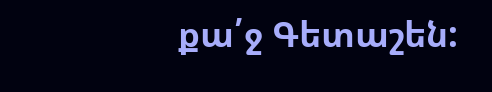քա՛ջ Գետաշեն: